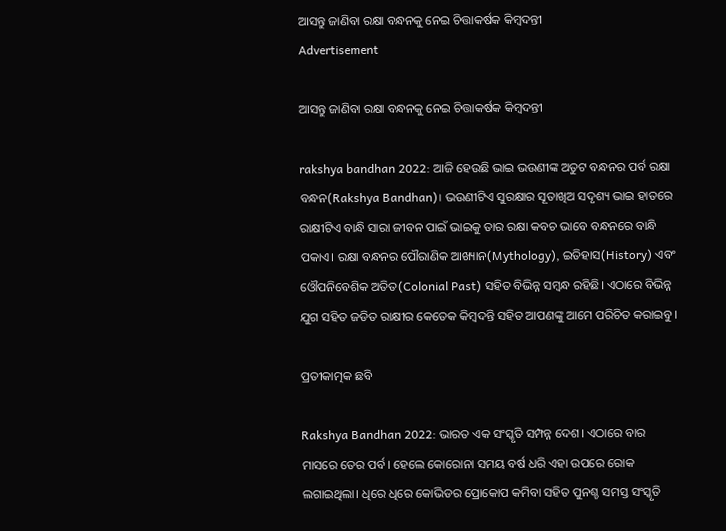ଆସନ୍ତୁ ଜାଣିବା ରକ୍ଷା ବନ୍ଧନକୁ ନେଇ ଚିତ୍ତାକର୍ଷକ କିମ୍ବଦନ୍ତୀ
Advertisement

ଆସନ୍ତୁ ଜାଣିବା ରକ୍ଷା ବନ୍ଧନକୁ ନେଇ ଚିତ୍ତାକର୍ଷକ କିମ୍ବଦନ୍ତୀ

rakshya bandhan 2022: ଆଜି ହେଉଛି ଭାଇ ଭଉଣୀଙ୍କ ଅତୁଟ ବନ୍ଧନର ପର୍ବ ରକ୍ଷା ବନ୍ଧନ(Rakshya Bandhan)। ଭଉଣୀଟିଏ ସୁରକ୍ଷାର ସୂତାଖିଅ ସଦୃଶ୍ୟ ଭାଇ ହାତରେ ରାକ୍ଷୀଟିଏ ବାନ୍ଧି ସାରା ଜୀବନ ପାଇଁ ଭାଇକୁ ତାର ରକ୍ଷା କବଚ ଭାବେ ବନ୍ଧନରେ ବାନ୍ଧି ପକାଏ। ରକ୍ଷା ବନ୍ଧନର ପୌରାଣିକ ଆଖ୍ୟାନ(Mythology), ଇତିହାସ(History) ଏବଂ ଓୌପନିବେଶିକ ଅତିତ(Colonial Past) ସହିତ ବିଭିନ୍ନ ସମ୍ବନ୍ଧ ରହିଛି। ଏଠାରେ ବିଭିନ୍ନ ଯୁଗ ସହିତ ଜଡିତ ରାକ୍ଷୀର କେତେକ କିମ୍ବଦନ୍ତି ସହିତ ଆପଣଙ୍କୁ ଆମେ ପରିଚିତ କରାଇବୁ।

ପ୍ରତୀକାତ୍ମକ ଛବି

Rakshya Bandhan 2022: ଭାରତ ଏକ ସଂସ୍କୃତି ସମ୍ପନ୍ନ ଦେଶ। ଏଠାରେ ବାର ମାସରେ ତେର ପର୍ବ। ହେଲେ କୋରୋନା ସମୟ ବର୍ଷ ଧରି ଏହା ଉପରେ ରୋକ ଲଗାଇଥିଲା। ଧିରେ ଧିରେ କୋଭିଡର ପ୍ରୋକୋପ କମିବା ସହିତ ପୁନଶ୍ଚ ସମସ୍ତ ସଂସ୍କୃତି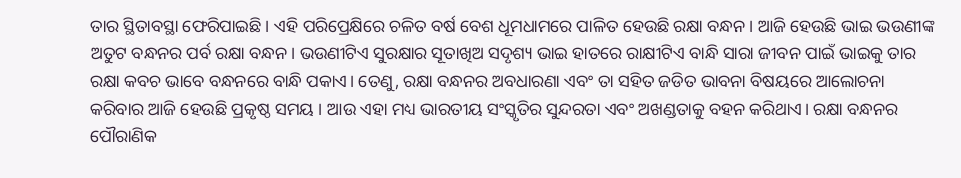ତାର ସ୍ଥିତାବସ୍ଥା ଫେରିପାଇଛି। ଏହି ପରିପ୍ରେକ୍ଷିରେ ଚଳିତ ବର୍ଷ ବେଶ ଧୂମଧାମରେ ପାଳିତ ହେଉଛି ରକ୍ଷା ବନ୍ଧନ। ଆଜି ହେଉଛି ଭାଇ ଭଉଣୀଙ୍କ ଅତୁଟ ବନ୍ଧନର ପର୍ବ ରକ୍ଷା ବନ୍ଧନ। ଭଉଣୀଟିଏ ସୁରକ୍ଷାର ସୂତାଖିଅ ସଦୃଶ୍ୟ ଭାଇ ହାତରେ ରାକ୍ଷୀଟିଏ ବାନ୍ଧି ସାରା ଜୀବନ ପାଇଁ ଭାଇକୁ ତାର ରକ୍ଷା କବଚ ଭାବେ ବନ୍ଧନରେ ବାନ୍ଧି ପକାଏ। ତେଣୁ, ରକ୍ଷା ବନ୍ଧନର ଅବଧାରଣା ଏବଂ ତା ସହିତ ଜଡିତ ଭାବନା ବିଷୟରେ ଆଲୋଚନା କରିବାର ଆଜି ହେଉଛି ପ୍ରକୃଷ୍ଠ ସମୟ । ଆଉ ଏହା ମଧ୍ୟ ଭାରତୀୟ ସଂସ୍କୃତିର ସୁନ୍ଦରତା ଏବଂ ଅଖଣ୍ଡତାକୁ ବହନ କରିଥାଏ। ରକ୍ଷା ବନ୍ଧନର ପୌରାଣିକ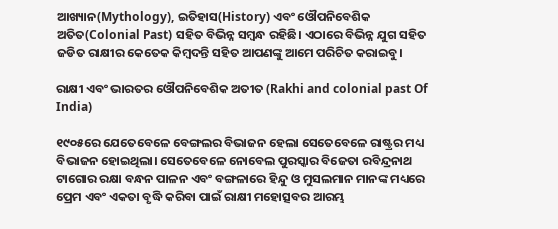ଆଖ୍ୟାନ(Mythology), ଇତିହାସ(History) ଏବଂ ଓୌପନିବେଶିକ ଅତିତ(Colonial Past) ସହିତ ବିଭିନ୍ନ ସମ୍ବନ୍ଧ ରହିଛି। ଏଠାରେ ବିଭିନ୍ନ ଯୁଗ ସହିତ ଜଡିତ ରାକ୍ଷୀର କେତେକ କିମ୍ବଦନ୍ତି ସହିତ ଆପଣଙ୍କୁ ଆମେ ପରିଚିତ କରାଇବୁ।

ରାକ୍ଷୀ ଏବଂ ଭାରତର ଓୌପନିବେଶିକ ଅତୀତ (Rakhi and colonial past Of India)

୧୯୦୫ରେ ଯେତେବେଳେ ବେଙ୍ଗଲର ବିଭାଜନ ହେଲା ସେତେବେଳେ ରାଷ୍ଟ୍ରର ମଧ୍ୟ ବିଭାଜନ ହୋଇଥିଲା। ସେତେବେଳେ ନୋବେଲ ପୁରସ୍କାର ବିଜେତା ରବିନ୍ଦ୍ରନାଥ ଟାଗୋର ରକ୍ଷା ବନ୍ଧନ ପାଳନ ଏବଂ ବଙ୍ଗଳାରେ ହିନ୍ଦୁ ଓ ମୁସଲମାନ ମାନଙ୍କ ମଧ୍ୟରେ ପ୍ରେମ ଏବଂ ଏକତା ବୃଦ୍ଧି କରିବା ପାଇଁ ରାକ୍ଷୀ ମହୋତ୍ସବର ଆରମ୍ଭ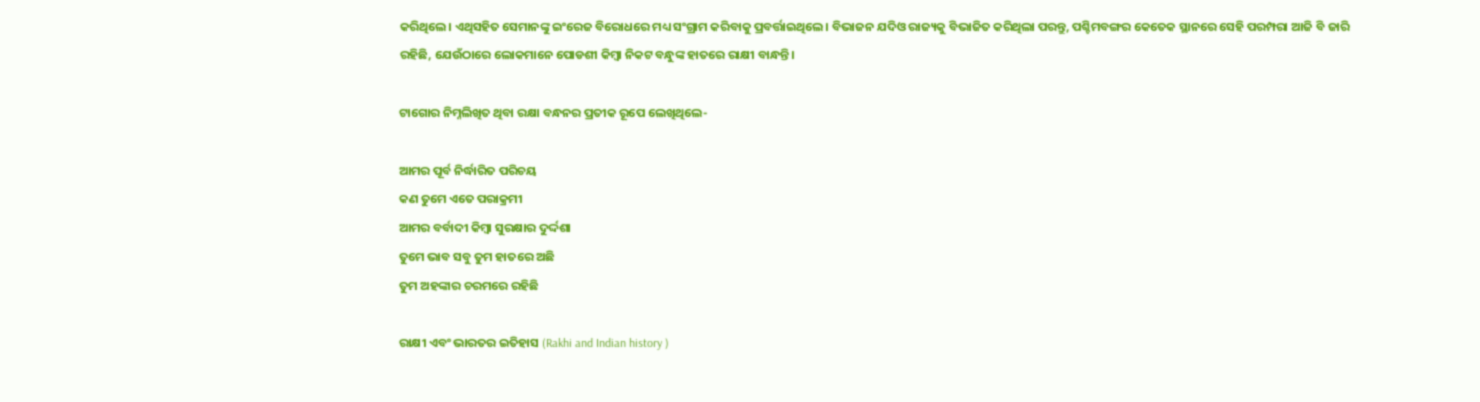କରିଥିଲେ। ଏଥିସହିତ ସେମାନଙ୍କୁ ଇଂରେଜ ବିରୋଧରେ ମଧ୍ୟ ସଂଗ୍ରାମ କରିବାକୁ ପ୍ରବର୍ତ୍ତାଇଥିଲେ। ବିଭାଜନ ଯଦିଓ ରାଜ୍ୟକୁ ବିଭାଜିତ କରିଥିଲା ପରନ୍ତୁ, ପଶ୍ଚିମବଙ୍ଗର କେତେକ ସ୍ଥାନରେ ସେହି ପରମ୍ପରା ଆଜି ବି ଜାରି ରହିଛି, ଯେଉଁଠାରେ ଲୋକମାନେ ପୋଡଶୀ କିମ୍ବା ନିକଟ ବନ୍ଧୁଙ୍କ ହାତରେ ରାକ୍ଷୀ ବାନ୍ଧନ୍ତି।

ଟାଗୋର ନିମ୍ନଲିଖିତ ଥିବା ରକ୍ଷା ବନ୍ଧନର ପ୍ରତୀକ ରୂପେ ଲେଖିଥିଲେ-

ଆମର ପୂର୍ବ ନିର୍ଦ୍ଧାରିତ ପରିଚୟ
କଣ ତୁମେ ଏତେ ପରାକ୍ରମୀ
ଆମର ବର୍ବାଦୀ କିମ୍ବା ସୁରକ୍ଷାର ଦୁର୍ଦ୍ଦଶା
ତୁମେ ଭାବ ସବୁ ତୁମ ହାତରେ ଅଛି
ତୁମ ଅହଙ୍କାର ଚରମରେ ରହିଛି

ରାକ୍ଷୀ ଏବଂ ଭାରତର ଇତିହାସ (Rakhi and Indian history )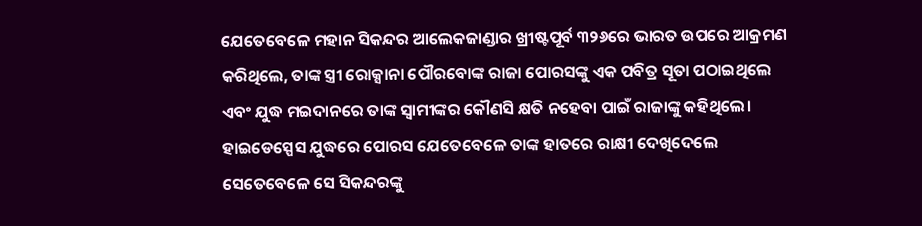ଯେତେବେଳେ ମହାନ ସିକନ୍ଦର ଆଲେକଜାଣ୍ଡାର ଖ୍ରୀଷ୍ଟପୂର୍ବ ୩୨୬ରେ ଭାରତ ଉପରେ ଆକ୍ରମଣ କରିଥିଲେ, ତାଙ୍କ ସ୍ତ୍ରୀ ରୋକ୍ସାନା ପୌରବୋଙ୍କ ରାଜା ପୋରସଙ୍କୁ ଏକ ପବିତ୍ର ସୂତା ପଠାଇଥିଲେ ଏବଂ ଯୁଦ୍ଧ ମଇଦାନରେ ତାଙ୍କ ସ୍ବାମୀଙ୍କର କୌଣସି କ୍ଷତି ନହେବା ପାଇଁ ରାଜାଙ୍କୁ କହିଥିଲେ। ହାଇଡେସ୍ପେସ ଯୁଦ୍ଧରେ ପୋରସ ଯେତେବେଳେ ତାଙ୍କ ହାତରେ ରାକ୍ଷୀ ଦେଖିଦେଲେ ସେତେବେଳେ ସେ ସିକନ୍ଦରଙ୍କୁ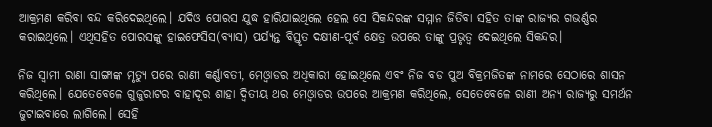ଆକ୍ରମଣ କରିବା ବନ୍ଦ କରିଦେଇଥିଲେ। ଯଦିଓ ପୋରସ ଯୁଦ୍ଧ ହାରିଯାଇଥିଲେ ହେଲ ସେ ସିକନ୍ଦରଙ୍କ ସମ୍ମାନ ଜିତିବା ସହିତ ତାଙ୍କ ରାଜ୍ୟର ଗଭର୍ଣ୍ଣର କରାଇଥିଲେ। ଏଥିସହିତ ପୋରସଙ୍କୁ ହାଇଫେସିସ(ବ୍ୟାସ) ପର୍ଯ୍ୟନ୍ତ ବିସ୍ତୃତ ଦକ୍ଷୀଣ-ପୂର୍ବ କ୍ଷେତ୍ର ଉପରେ ତାଙ୍କୁ ପ୍ରଭୃତ୍ବ ଦେଇଥିଲେ ସିକନ୍ଦର।

ନିଜ ସ୍ବାମୀ ରାଣା ସାଙ୍ଗାଙ୍କ ମୃତ୍ୟୁ ପରେ ରାଣୀ କର୍ଣ୍ଣାବତୀ, ମେଓ୍ବାଡର ଅଧିକାରୀ ହୋଇଥିଲେ ଏବଂ ନିଜ ବଡ ପୁଅ ବିକ୍ରମଜିତଙ୍କ ନାମରେ ସେଠାରେ ଶାସନ କରିଥିଲେ। ଯେତେବେଳେ ଗୁଜୁରାଟର ବାହାଦୂର ଶାହା ଦ୍ବିତୀୟ ଥର ମେଓ୍ବାଡର ଉପରେ ଆକ୍ରମଣ କରିଥିଲେ, ସେତେବେଳେ ରାଣୀ ଅନ୍ୟ ରାଜ୍ୟରୁ ସମର୍ଥନ ଜୁଟାଇବାରେ ଲାଗିଲେ। ସେହି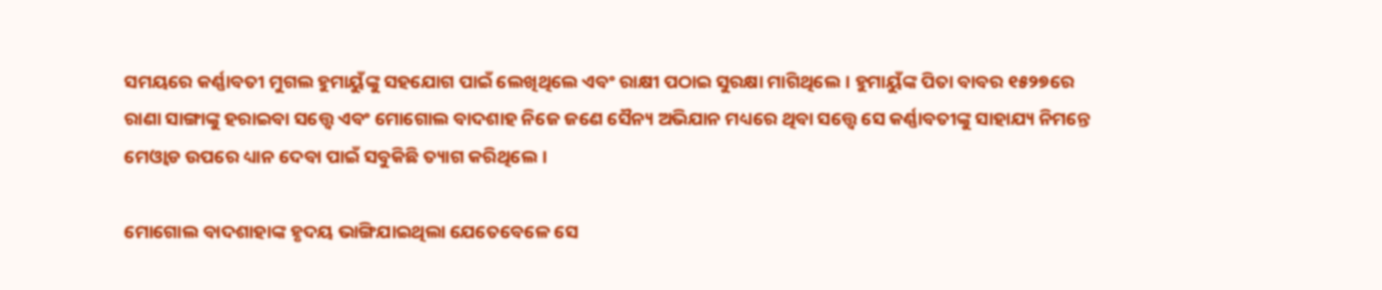ସମୟରେ କର୍ଣ୍ଣାବତୀ ମୁଗଲ ହୁମାୟୁଁଙ୍କୁ ସହଯୋଗ ପାଇଁ ଲେଖିଥିଲେ ଏବଂ ରାକ୍ଷୀ ପଠାଇ ସୁରକ୍ଷା ମାଗିଥିଲେ। ହୁମାୟୁଁଙ୍କ ପିତା ବାବର ୧୫୨୭ରେ ରାଣା ସାଙ୍ଗାଙ୍କୁ ହରାଇବା ସତ୍ତ୍ବେ ଏବଂ ମୋଗୋଲ ବାଦଶାହ ନିଜେ ଜଣେ ସୈନ୍ୟ ଅଭିଯାନ ମଧ୍ୟରେ ଥିବା ସତ୍ତ୍ବେ ସେ କର୍ଣ୍ଣାବତୀଙ୍କୁ ସାହାଯ୍ୟ ନିମନ୍ତେ ମେଓ୍ବାଡ ଉପରେ ଧ୍ୟାନ ଦେବା ପାଇଁ ସବୁକିଛି ତ୍ୟାଗ କରିଥିଲେ।

ମୋଗୋଲ ବାଦଶାହାଙ୍କ ହୃଦୟ ଭାଙ୍ଗିଯାଇଥିଲା ଯେତେବେଳେ ସେ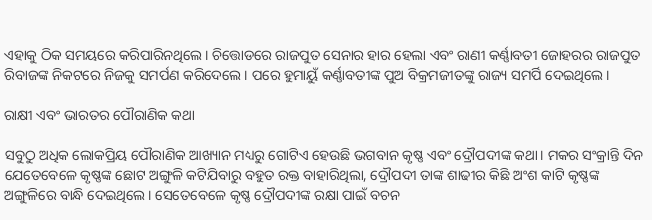ଏହାକୁ ଠିକ ସମୟରେ କରିପାରିନଥିଲେ। ଚିତ୍ତୋଡରେ ରାଜପୁତ ସେନାର ହାର ହେଲା ଏବଂ ରାଣୀ କର୍ଣ୍ଣାବତୀ ଜୋହରର ରାଜପୁତ ରିବାଜଙ୍କ ନିକଟରେ ନିଜକୁ ସମର୍ପଣ କରିଦେଲେ। ପରେ ହୁମାୟୁଁ କର୍ଣ୍ଣାବତୀଙ୍କ ପୁଅ ବିକ୍ରମଜୀତଙ୍କୁ ରାଜ୍ୟ ସମର୍ପି ଦେଇଥିଲେ।

ରାକ୍ଷୀ ଏବଂ ଭାରତର ପୌରାଣିକ କଥା

ସବୁଠୁ ଅଧିକ ଲୋକପ୍ରିୟ ପୌରାଣିକ ଆଖ୍ୟାନ ମଧ୍ୟରୁ ଗୋଟିଏ ହେଉଛି ଭଗବାନ କୃଷ୍ଣ ଏବଂ ଦ୍ରୌପଦୀଙ୍କ କଥା। ମକର ସଂକ୍ରାନ୍ତି ଦିନ ଯେତେବେଳେ କୃଷ୍ଣଙ୍କ ଛୋଟ ଅଙ୍ଗୁଳି କଟିଯିବାରୁ ବହୁତ ରକ୍ତ ବାହାରିଥିଲା, ଦ୍ରୌପଦୀ ତାଙ୍କ ଶାଢୀର କିଛି ଅଂଶ କାଟି କୃଷ୍ଣଙ୍କ ଅଙ୍ଗୁଳିରେ ବାନ୍ଧି ଦେଇଥିଲେ। ସେତେବେଳେ କୃଷ୍ଣ ଦ୍ରୌପଦୀଙ୍କ ରକ୍ଷା ପାଇଁ ବଚନ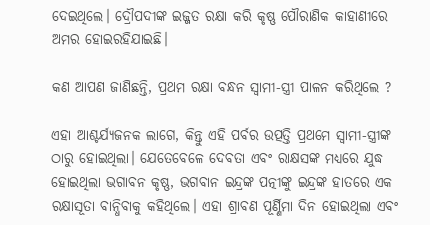ଦେଇଥିଲେ। ଦ୍ରୌପଦୀଙ୍କ ଇଜ୍ଜତ ରକ୍ଷା କରି କୃଷ୍ଣ ପୌରାଣିକ କାହାଣୀରେ ଅମର ହୋଇରହିଯାଇଛି।

କଣ ଆପଣ ଜାଣିଛନ୍ତି, ପ୍ରଥମ ରକ୍ଷା ବନ୍ଧନ ସ୍ବାମୀ-ସ୍ତ୍ରୀ ପାଳନ କରିଥିଲେ ?

ଏହା ଆଶ୍ଚର୍ଯ୍ୟଜନକ ଲାଗେ, କିନ୍ତୁ ଏହି ପର୍ବର ଉତ୍ପତ୍ତି ପ୍ରଥମେ ସ୍ବାମୀ-ସ୍ତ୍ରୀଙ୍କ ଠାରୁ ହୋଇଥିଲା। ଯେତେବେଳେ ଦେବତା ଏବଂ ରାକ୍ଷସଙ୍କ ମଧ୍ୟରେ ଯୁଦ୍ଧ ହୋଇଥିଲା ଭଗାବନ କୃଷ୍ଣ, ଭଗବାନ ଇନ୍ଦ୍ରଙ୍କ ପତ୍ନୀଙ୍କୁ ଇନ୍ଦ୍ରଙ୍କ ହାତରେ ଏକ ରକ୍ଷାସୂତା ବାନ୍ଧିବାକୁ କହିଥିଲେ। ଏହା ଶ୍ରାବଣ ପୂର୍ଣ୍ଣିମା ଦିନ ହୋଇଥିଲା ଏବଂ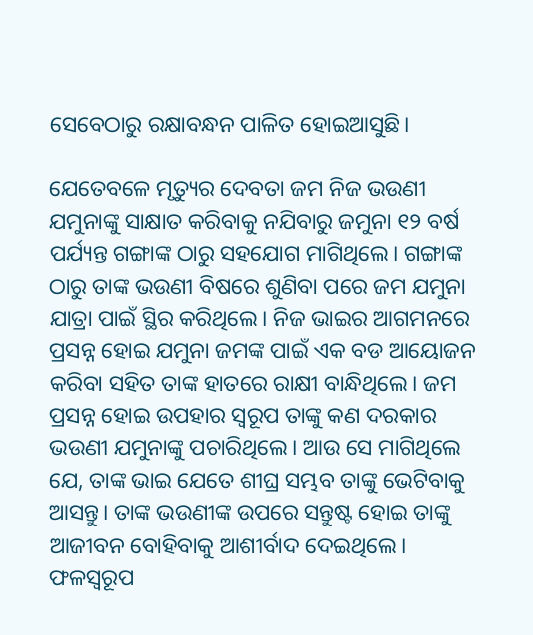ସେବେଠାରୁ ରକ୍ଷାବନ୍ଧନ ପାଳିତ ହୋଇଆସୁଛି।

ଯେତେବଳେ ମୃତ୍ୟୁର ଦେବତା ଜମ ନିଜ ଭଉଣୀ ଯମୁନାଙ୍କୁ ସାକ୍ଷାତ କରିବାକୁ ନଯିବାରୁ ଜମୁନା ୧୨ ବର୍ଷ ପର୍ଯ୍ୟନ୍ତ ଗଙ୍ଗାଙ୍କ ଠାରୁ ସହଯୋଗ ମାଗିଥିଲେ। ଗଙ୍ଗାଙ୍କ ଠାରୁ ତାଙ୍କ ଭଉଣୀ ବିଷରେ ଶୁଣିବା ପରେ ଜମ ଯମୁନା ଯାତ୍ରା ପାଇଁ ସ୍ଥିର କରିଥିଲେ। ନିଜ ଭାଇର ଆଗମନରେ ପ୍ରସନ୍ନ ହୋଇ ଯମୁନା ଜମଙ୍କ ପାଇଁ ଏକ ବଡ ଆୟୋଜନ କରିବା ସହିତ ତାଙ୍କ ହାତରେ ରାକ୍ଷୀ ବାନ୍ଧିଥିଲେ। ଜମ ପ୍ରସନ୍ନ ହୋଇ ଉପହାର ସ୍ବରୂପ ତାଙ୍କୁ କଣ ଦରକାର ଭଉଣୀ ଯମୁନାଙ୍କୁ ପଚାରିଥିଲେ। ଆଉ ସେ ମାଗିଥିଲେ ଯେ, ତାଙ୍କ ଭାଇ ଯେତେ ଶୀଘ୍ର ସମ୍ଭବ ତାଙ୍କୁ ଭେଟିବାକୁ ଆସନ୍ତୁ। ତାଙ୍କ ଭଉଣୀଙ୍କ ଉପରେ ସନ୍ତୁଷ୍ଟ ହୋଇ ତାଙ୍କୁ ଆଜୀବନ ବୋହିବାକୁ ଆଶୀର୍ବାଦ ଦେଇଥିଲେ। ଫଳସ୍ବରୂପ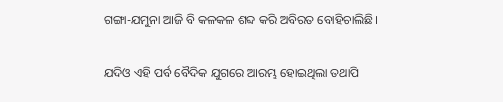ଗଙ୍ଗା-ଯମୁନା ଆଜି ବି କଳକଳ ଶବ୍ଦ କରି ଅବିରତ ବୋହିଚାଲିଛି।

ଯଦିଓ ଏହି ପର୍ବ ବୈଦିକ ଯୁଗରେ ଆରମ୍ଭ ହୋଇଥିଲା ତଥାପି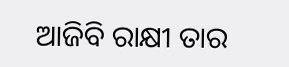ଆଜିବି ରାକ୍ଷୀ ତାର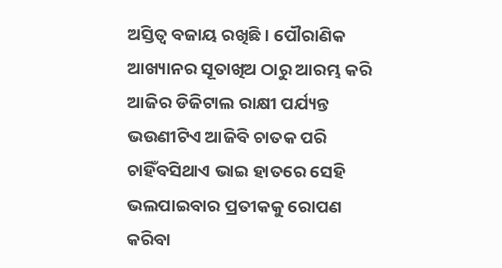ଅସ୍ତିତ୍ବ ବଜାୟ ରଖିଛି। ପୌରାଣିକ ଆଖ୍ୟାନର ସୂତାଖିଅ ଠାରୁ ଆରମ୍ଭ କରି ଆଜିର ଡିଜିଟାଲ ରାକ୍ଷୀ ପର୍ଯ୍ୟନ୍ତ ଭଉଣୀଟିଏ ଆଜିବି ଚାତକ ପରି ଚାହିଁବସିଥାଏ ଭାଇ ହାତରେ ସେହି ଭଲପାଇବାର ପ୍ରତୀକକୁ ରୋପଣ କରିବା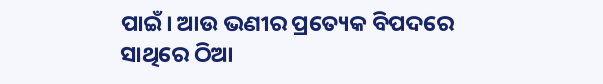ପାଇଁ। ଆଉ ଭଣୀର ପ୍ରତ୍ୟେକ ବିପଦରେ ସାଥିରେ ଠିଆ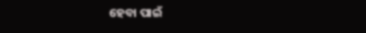ହେବା ପାଇଁ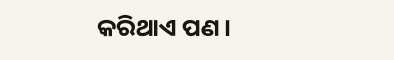କରିଥାଏ ପଣ।